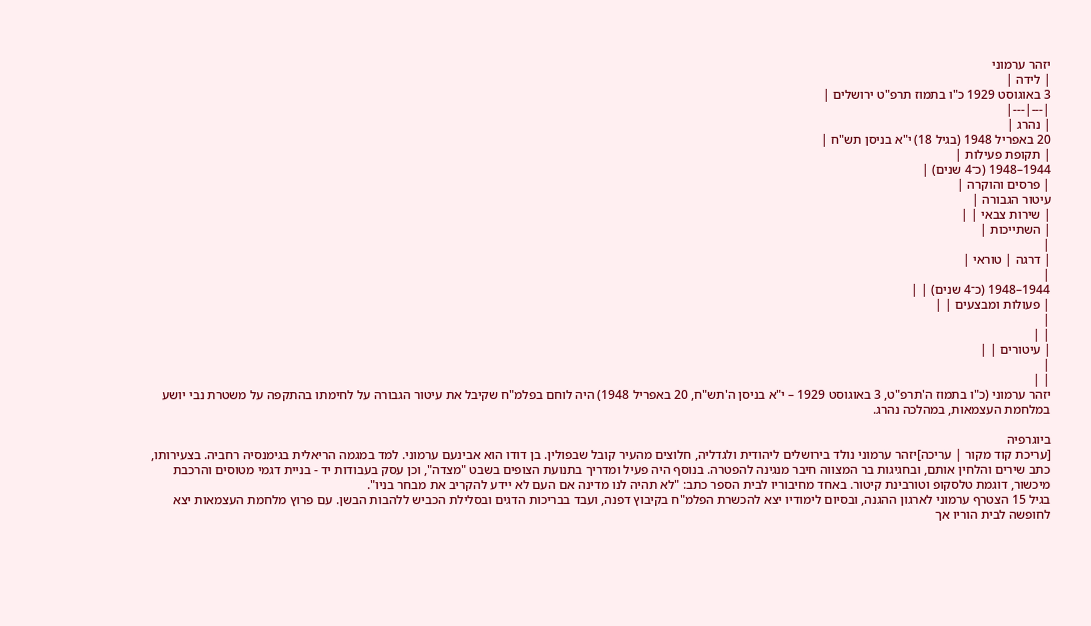יזהר ערמוני
| לידה |
3 באוגוסט 1929 כ"ו בתמוז תרפ"ט ירושלים |
|---|---|
| נהרג |
20 באפריל 1948 (בגיל 18) י"א בניסן תש"ח |
| תקופת פעילות |
1944–1948 (כ־4 שנים) |
| פרסים והוקרה |
עיטור הגבורה |
| שירות צבאי | |
| השתייכות |
|
| דרגה | טוראי |
|
1944–1948 (כ־4 שנים) | |
| פעולות ומבצעים | |
|
| |
| עיטורים | |
|
| |
יזהר ערמוני (כ"ו בתמוז ה'תרפ"ט, 3 באוגוסט 1929 – י"א בניסן ה'תש"ח, 20 באפריל 1948) היה לוחם בפלמ"ח שקיבל את עיטור הגבורה על לחימתו בהתקפה על משטרת נבי יושע במלחמת העצמאות, במהלכה נהרג.

ביוגרפיה
[עריכת קוד מקור | עריכה]יזהר ערמוני נולד בירושלים ליהודית ולגדליה, חלוצים מהעיר קובל שבפולין. בן דודו הוא אבינעם ערמוני. למד במגמה הריאלית בגימנסיה רחביה. בצעירותו, כתב שירים והלחין אותם, ובחגיגות בר המצווה חיבר מנגינה להפטרה. בנוסף היה פעיל ומדריך בתנועת הצופים בשבט "מצדה", וכן עסק בעבודות יד - בניית דגמי מטוסים והרכבת מיכשור, דוגמת טלסקופ וטורבינת קיטור. באחד מחיבוריו לבית הספר כתב: "לא תהיה לנו מדינה אם העם לא יידע להקריב את מבחר בניו".
בגיל 15 הצטרף ערמוני לארגון ההגנה, ובסיום לימודיו יצא להכשרת הפלמ"ח בקיבוץ דפנה, ועבד בבריכות הדגים ובסלילת הכביש ללהבות הבשן. עם פרוץ מלחמת העצמאות יצא לחופשה לבית הוריו אך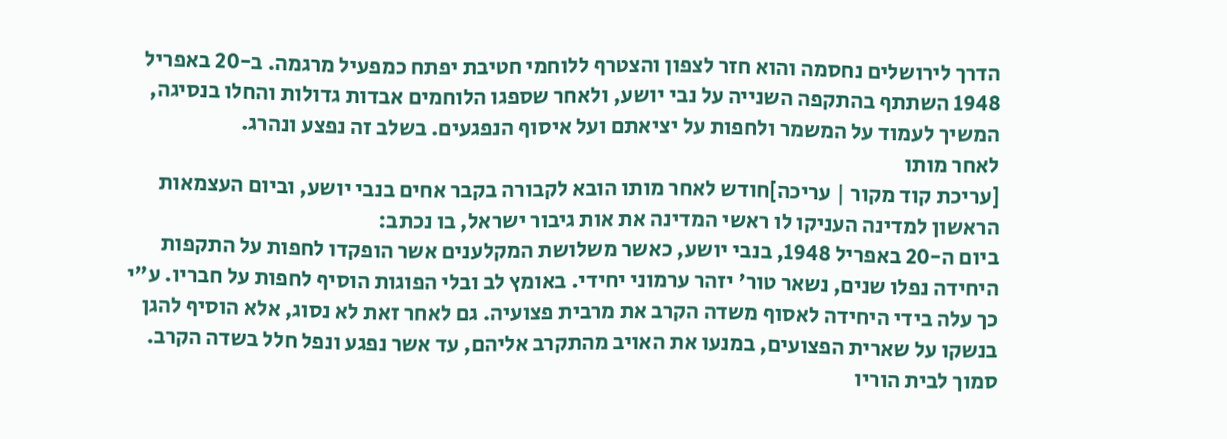הדרך לירושלים נחסמה והוא חזר לצפון והצטרף ללוחמי חטיבת יפתח כמפעיל מרגמה. ב-20 באפריל 1948 השתתף בהתקפה השנייה על נבי יושע, ולאחר שספגו הלוחמים אבדות גדולות והחלו בנסיגה, המשיך לעמוד על המשמר ולחפות על יציאתם ועל איסוף הנפגעים. בשלב זה נפצע ונהרג.
לאחר מותו
[עריכת קוד מקור | עריכה]חודש לאחר מותו הובא לקבורה בקבר אחים בנבי יושע, וביום העצמאות הראשון למדינה העניקו לו ראשי המדינה את אות גיבור ישראל, בו נכתב:
ביום ה-20 באפריל 1948, בנבי יושע, כאשר משלושת המקלענים אשר הופקדו לחפות על התקפות היחידה נפלו שנים, נשאר טור' יזהר ערמוני יחידי. באומץ לב ובלי הפוגות הוסיף לחפות על חבריו. ע"י כך עלה בידי היחידה לאסוף משדה הקרב את מרבית פצועיה. גם לאחר זאת לא נסוג, אלא הוסיף להגן בנשקו על שארית הפצועים, במנעו את האויב מהתקרב אליהם, עד אשר נפגע ונפל חלל בשדה הקרב.
סמוך לבית הוריו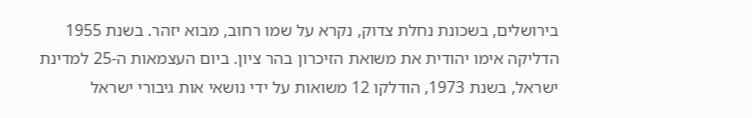בירושלים, בשכונת נחלת צדוק, נקרא על שמו רחוב, מבוא יזהר. בשנת 1955 הדליקה אימו יהודית את משואת הזיכרון בהר ציון. ביום העצמאות ה-25 למדינת ישראל, בשנת 1973, הודלקו 12 משואות על ידי נושאי אות גיבורי ישראל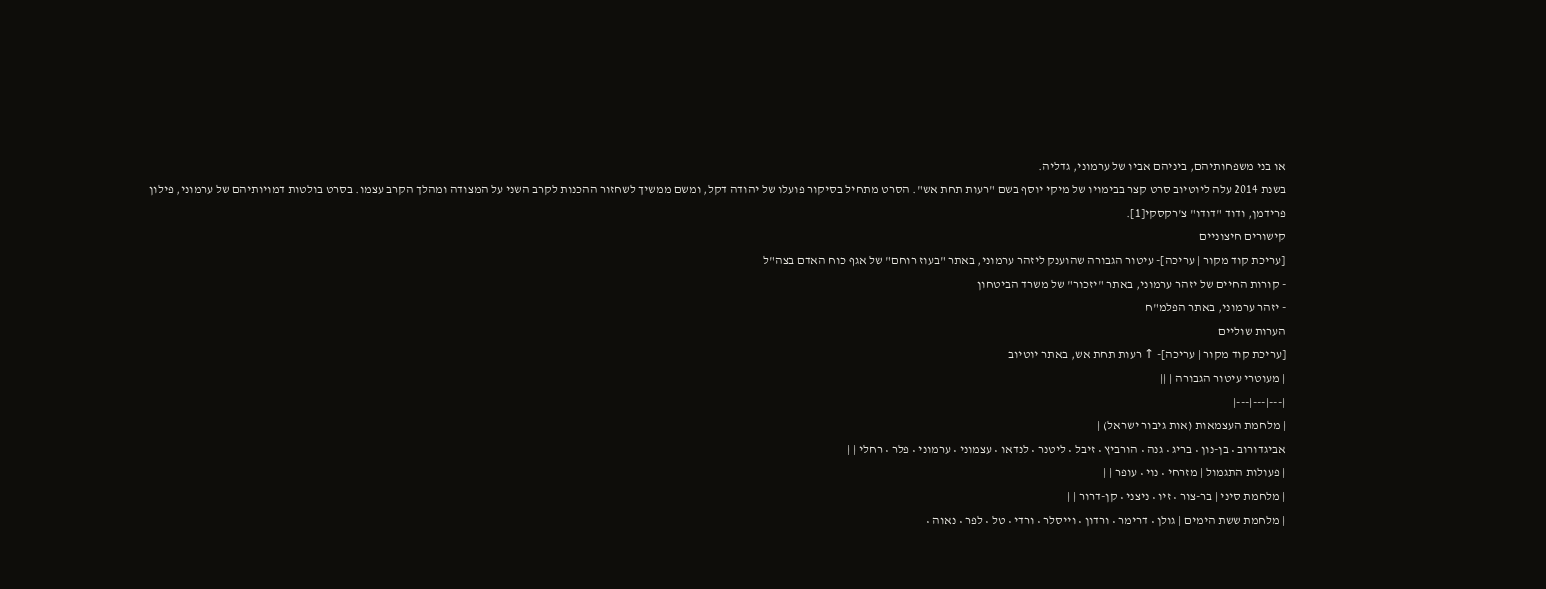או בני משפחותיהם, ביניהם אביו של ערמוני, גדליה.
בשנת 2014 עלה ליוטיוב סרט קצר בבימויו של מיקי יוסף בשם "רעות תחת אש". הסרט מתחיל בסיקור פועלו של יהודה דקל, ומשם ממשיך לשחזור ההכנות לקרב השני על המצודה ומהלך הקרב עצמו. בסרט בולטות דמויותיהם של ערמוני, פילון פרידמן, ודוד "דודו" צ'רקסקי[1].
קישורים חיצוניים
[עריכת קוד מקור | עריכה]- עיטור הגבורה שהוענק ליזהר ערמוני, באתר "בעוז רוחם" של אגף כוח האדם בצה"ל
- קורות החיים של יזהר ערמוני, באתר "יזכור" של משרד הביטחון
- יזהר ערמוני, באתר הפלמ"ח
הערות שוליים
[עריכת קוד מקור | עריכה]- ↑ רעות תחת אש, באתר יוטיוב
| מעוטרי עיטור הגבורה | ||
|---|---|---|
| מלחמת העצמאות (אות גיבור ישראל) |
אביגדורוב • בן-נון • בריג • גנה • הורביץ • זיבל • ליטנר • לנדאו • עצמוני • ערמוני • פלר • רחלי | |
| פעולות התגמול | מזרחי • נוי • עופר | |
| מלחמת סיני | בר-צור • זיו • ניצני • קן-דרור | |
| מלחמת ששת הימים | גולן • דרימר • ורדון • וייסלר • ורדי • טל • לפר • נאוה •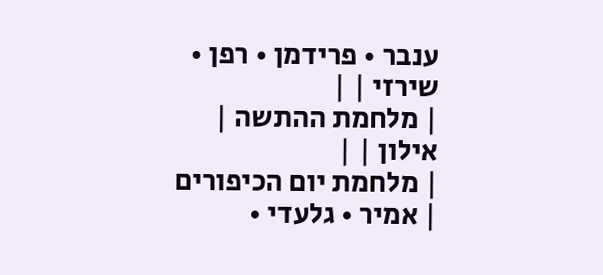ענבר • פרידמן • רפן • שירזי | |
| מלחמת ההתשה | אילון | |
| מלחמת יום הכיפורים | אמיר • גלעדי •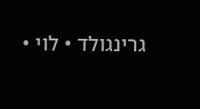גרינגולד • לוי •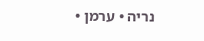נריה • ערמן •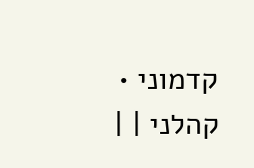קדמוני • קהלני | |